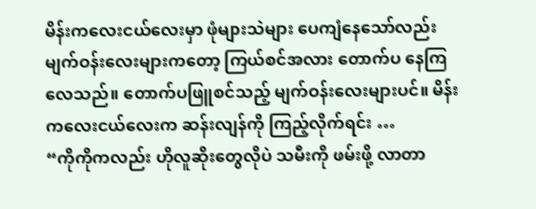မိန်းကလေးငယ်လေးမှာ ဖုံများသဲများ ပေကျံနေသော်လည်း မျက်ဝန်းလေးများကတော့ ကြယ်စင်အလား တောက်ပ နေကြလေသည်။ တောက်ပဖြူစင်သည့် မျက်ဝန်းလေးများပင်။ မိန်းကလေးငယ်လေးက ဆန်းလျန်ကို ကြည့်လိုက်ရင်း …
“ကိုကိုကလည်း ဟိုလူဆိုးတွေလိုပဲ သမီးကို ဖမ်းဖို့ လာတာ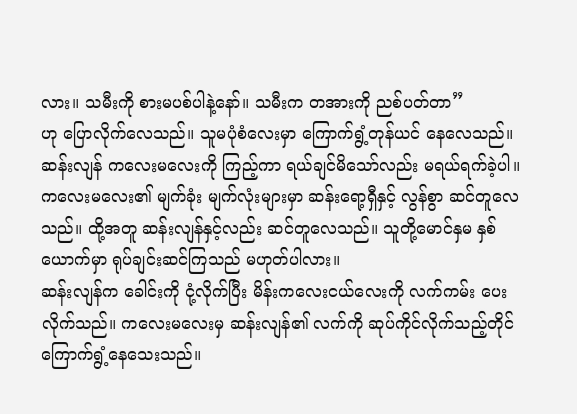လား။ သမီးကို စားမပစ်ပါနဲ့နော်။ သမီးက တအားကို ညစ်ပတ်တာ”
ဟု ပြောလိုက်လေသည်။ သူမပုံစံလေးမှာ ကြောက်ရွံ့တုန်ယင် နေလေသည်။
ဆန်းလျန် ကလေးမလေးကို ကြည့်ကာ ရယ်ချင်မိသော်လည်း မရယ်ရက်ခဲ့ပါ။ ကလေးမလေး၏ မျက်ခုံး မျက်လုံးများမှာ ဆန်းရော့ရှီနှင့် လွန်စွာ ဆင်တူလေသည်။ ထို့အတူ ဆန်းလျန်နှင့်လည်း ဆင်တူလေသည်။ သူတို့မောင်နှမ နှစ်ယောက်မှာ ရုပ်ချင်းဆင်ကြသည် မဟုတ်ပါလား။
ဆန်းလျန်က ခေါင်းကို ငုံ့လိုက်ပြီး မိန်းကလေးငယ်လေးကို လက်ကမ်း ပေးလိုက်သည်။ ကလေးမလေးမှ ဆန်းလျန်၏ လက်ကို ဆုပ်ကိုင်လိုက်သည့်တိုင် ကြောက်ရွံ့နေသေးသည်။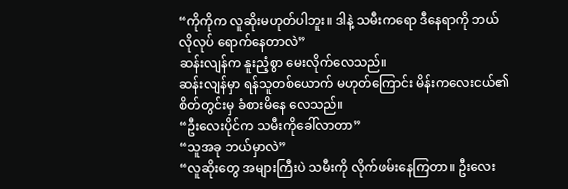“ကိုကိုက လူဆိုးမဟုတ်ပါဘူး။ ဒါနဲ့ သမီးကရော ဒီနေရာကို ဘယ်လိုလုပ် ရောက်နေတာလဲ”
ဆန်းလျန်က နူးညံ့စွာ မေးလိုက်လေသည်။
ဆန်းလျန်မှာ ရန်သူတစ်ယောက် မဟုတ်ကြောင်း မိန်းကလေးငယ်၏ စိတ်တွင်းမှ ခံစားမိနေ လေသည်။
“ဦးလေးပိုင်က သမီးကိုခေါ်လာတာ”
“သူအခု ဘယ်မှာလဲ”
“လူဆိုးတွေ အများကြီးပဲ သမီးကို လိုက်ဖမ်းနေကြတာ။ ဦးလေး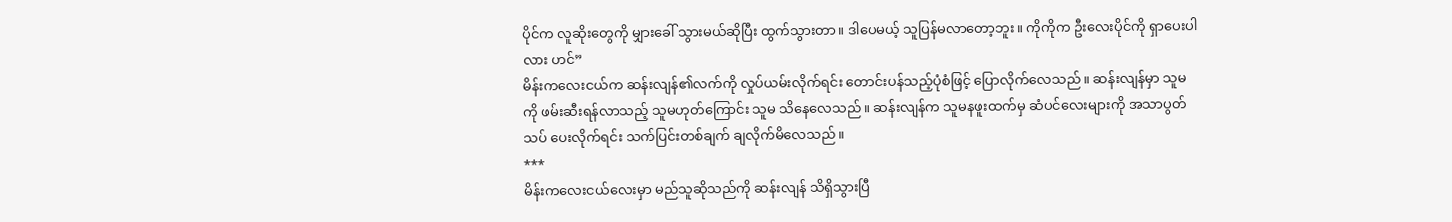ပိုင်က လူဆိုးတွေကို မျှားခေါ် သွားမယ်ဆိုပြီး ထွက်သွားတာ။ ဒါပေမယ့် သူပြန်မလာတော့ဘူး။ ကိုကိုက ဦးလေးပိုင်ကို ရှာပေးပါလား ဟင်”
မိန်းကလေးငယ်က ဆန်းလျန်၏လက်ကို လှုပ်ယမ်းလိုက်ရင်း တောင်းပန်သည့်ပုံစံဖြင့် ပြောလိုက်လေသည်။ ဆန်းလျန်မှာ သူမကို ဖမ်းဆီးရန်လာသည့် သူမဟုတ်ကြောင်း သူမ သိနေလေသည်။ ဆန်းလျန်က သူမနဖူးထက်မှ ဆံပင်လေးများကို အသာပွတ်သပ် ပေးလိုက်ရင်း သက်ပြင်းတစ်ချက် ချလိုက်မိလေသည်။
***
မိန်းကလေးငယ်လေးမှာ မည်သူဆိုသည်ကို ဆန်းလျန် သိရှိသွားပြီ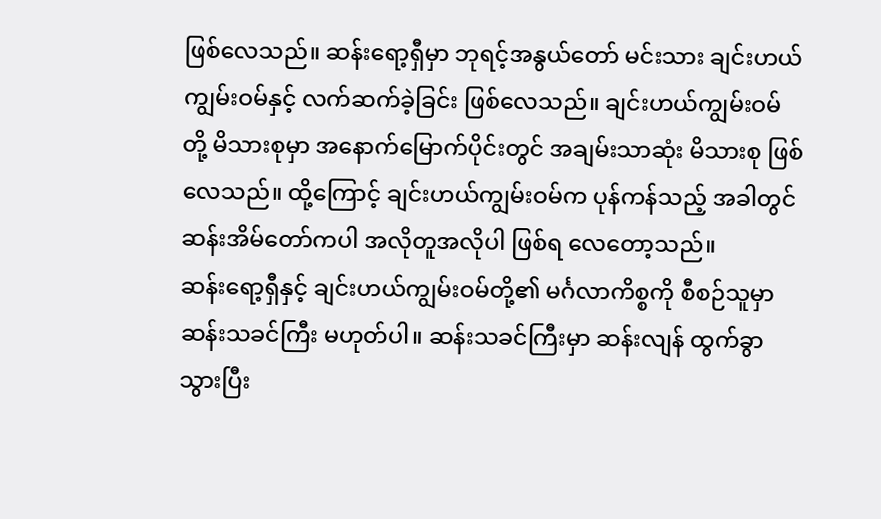ဖြစ်လေသည်။ ဆန်းရော့ရှီမှာ ဘုရင့်အနွယ်တော် မင်းသား ချင်းဟယ်ကျွမ်းဝမ်နှင့် လက်ဆက်ခဲ့ခြင်း ဖြစ်လေသည်။ ချင်းဟယ်ကျွမ်းဝမ်တို့ မိသားစုမှာ အနောက်မြောက်ပိုင်းတွင် အချမ်းသာဆုံး မိသားစု ဖြစ်လေသည်။ ထို့ကြောင့် ချင်းဟယ်ကျွမ်းဝမ်က ပုန်ကန်သည့် အခါတွင် ဆန်းအိမ်တော်ကပါ အလိုတူအလိုပါ ဖြစ်ရ လေတော့သည်။
ဆန်းရော့ရှီနှင့် ချင်းဟယ်ကျွမ်းဝမ်တို့၏ မင်္ဂလာကိစ္စကို စီစဉ်သူမှာ ဆန်းသခင်ကြီး မဟုတ်ပါ။ ဆန်းသခင်ကြီးမှာ ဆန်းလျန် ထွက်ခွာသွားပြီး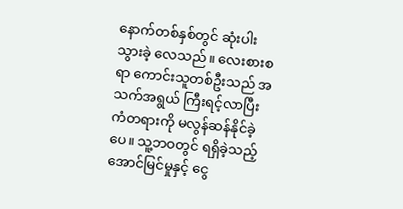နောက်တစ်နှစ်တွင် ဆုံးပါးသွားခဲ့ လေသည်။ လေးစားစရာ ကောင်းသူတစ်ဦးသည် အသက်အရွယ် ကြီးရင့်လာပြီး ကံတရားကို မလွန်ဆန်နိုင်ခဲ့ပေ။ သူ့ဘဝတွင် ရရှိခဲ့သည့် အောင်မြင်မှုနှင့် ငွေ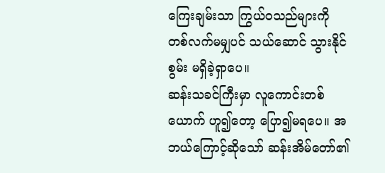ကြေးချမ်းသာ ကြွယ်ဝသည်များကို တစ်လက်မမျှပင် သယ်ဆောင် သွားနိုင်စွမ်း မရှိခဲ့ရှာပေ။
ဆန်းသခင်ကြီးမှာ လူကောင်းတစ်ယောက် ဟူ၍တော့ ပြော၍မရပေ။ အဘယ်ကြောင့်ဆိုသော် ဆန်းအိမ်တော်၏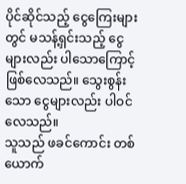ပိုင်ဆိုင်သည့် ငွေကြေးများတွင် မသန့်ရှင်းသည့် ငွေများလည်း ပါသောကြောင့် ဖြစ်လေသည်။ သွေးစွန်းသော ငွေများလည်း ပါဝင်လေသည်။
သူသည် ဖခင်ကောင်း တစ်ယောက်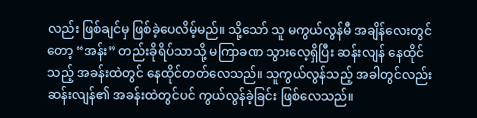လည်း ဖြစ်ချင်မှ ဖြစ်ခဲ့ပေလိမ့်မည်။ သို့သော် သူ မကွယ်လွန်မီ အချိန်လေးတွင်တော့ “အန်း” တည်းခိုရိပ်သာသို့ မကြာခဏ သွားလေ့ရှိပြီး ဆန်းလျန် နေထိုင်သည့် အခန်းထဲတွင် နေထိုင်တတ်လေသည်။ သူကွယ်လွန်သည့် အခါတွင်လည်း ဆန်းလျန်၏ အခန်းထဲတွင်ပင် ကွယ်လွန်ခဲ့ခြင်း ဖြစ်လေသည်။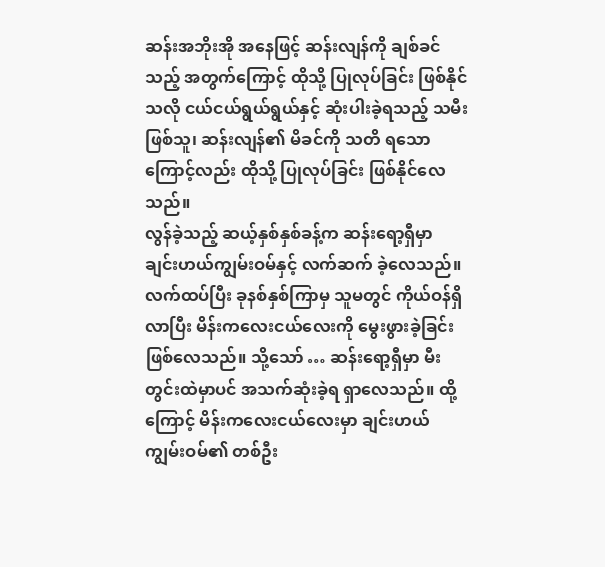ဆန်းအဘိုးအို အနေဖြင့် ဆန်းလျန်ကို ချစ်ခင်သည့် အတွက်ကြောင့် ထိုသို့ ပြုလုပ်ခြင်း ဖြစ်နိုင်သလို ငယ်ငယ်ရွယ်ရွယ်နှင့် ဆုံးပါးခဲ့ရသည့် သမီးဖြစ်သူ၊ ဆန်းလျန်၏ မိခင်ကို သတိ ရသောကြောင့်လည်း ထိုသို့ ပြုလုပ်ခြင်း ဖြစ်နိုင်လေသည်။
လွန်ခဲ့သည့် ဆယ့်နှစ်နှစ်ခန့်က ဆန်းရော့ရှီမှာ ချင်းဟယ်ကျွမ်းဝမ်နှင့် လက်ဆက် ခဲ့လေသည်။ လက်ထပ်ပြီး ခုနစ်နှစ်ကြာမှ သူမတွင် ကိုယ်ဝန်ရှိလာပြီး မိန်းကလေးငယ်လေးကို မွေးဖွားခဲ့ခြင်း ဖြစ်လေသည်။ သို့သော် … ဆန်းရော့ရှီမှာ မီးတွင်းထဲမှာပင် အသက်ဆုံးခဲ့ရ ရှာလေသည်။ ထို့ကြောင့် မိန်းကလေးငယ်လေးမှာ ချင်းဟယ်ကျွမ်းဝမ်၏ တစ်ဦး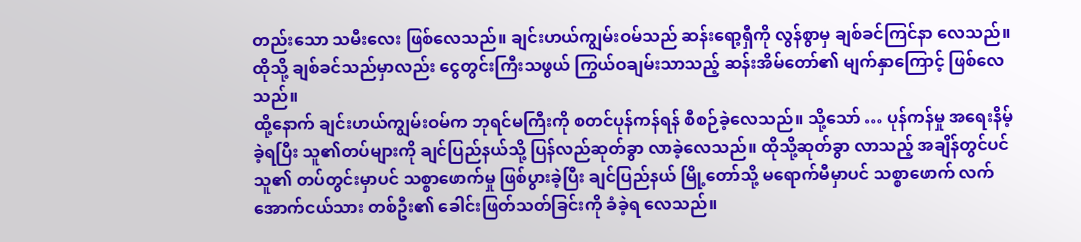တည်းသော သမီးလေး ဖြစ်လေသည်။ ချင်းဟယ်ကျွမ်းဝမ်သည် ဆန်းရော့ရှီကို လွန်စွာမှ ချစ်ခင်ကြင်နာ လေသည်။ ထိုသို့ ချစ်ခင်သည်မှာလည်း ငွေတွင်းကြီးသဖွယ် ကြွယ်ဝချမ်းသာသည့် ဆန်းအိမ်တော်၏ မျက်နှာကြောင့် ဖြစ်လေသည်။
ထို့နောက် ချင်းဟယ်ကျွမ်းဝမ်က ဘုရင်မကြီးကို စတင်ပုန်ကန်ရန် စီစဉ်ခဲ့လေသည်။ သို့သော် … ပုန်ကန်မှု အရေးနိမ့်ခဲ့ရပြီး သူ၏တပ်များကို ချင်ပြည်နယ်သို့ ပြန်လည်ဆုတ်ခွာ လာခဲ့လေသည်။ ထိုသို့ဆုတ်ခွာ လာသည့် အချိန်တွင်ပင် သူ၏ တပ်တွင်းမှာပင် သစ္စာဖောက်မှု ဖြစ်ပွားခဲ့ပြီး ချင်ပြည်နယ် မြို့တော်သို့ မရောက်မီမှာပင် သစ္စာဖောက် လက်အောက်ငယ်သား တစ်ဦး၏ ခေါင်းဖြတ်သတ်ခြင်းကို ခံခဲ့ရ လေသည်။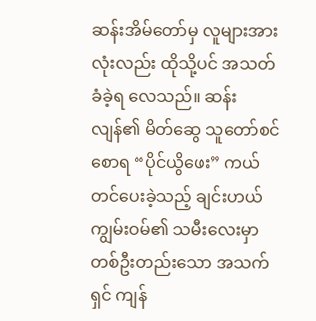ဆန်းအိမ်တော်မှ လူများအားလုံးလည်း ထိုသို့ပင် အသတ်ခံခဲ့ရ လေသည်။ ဆန်းလျန်၏ မိတ်ဆွေ သူတော်စင်စောရ “ပိုင်ယွိဖေး” ကယ်တင်ပေးခဲ့သည့် ချင်းဟယ်ကျွမ်းဝမ်၏ သမီးလေးမှာ တစ်ဦးတည်းသော အသက်ရှင် ကျန်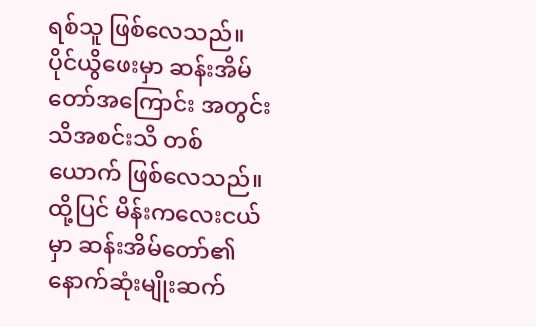ရစ်သူ ဖြစ်လေသည်။
ပိုင်ယွိဖေးမှာ ဆန်းအိမ်တော်အကြောင်း အတွင်းသိအစင်းသိ တစ်ယောက် ဖြစ်လေသည်။ ထို့ပြင် မိန်းကလေးငယ်မှာ ဆန်းအိမ်တော်၏ နောက်ဆုံးမျိုးဆက်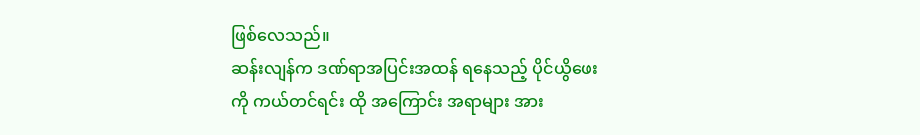ဖြစ်လေသည်။
ဆန်းလျန်က ဒဏ်ရာအပြင်းအထန် ရနေသည့် ပိုင်ယွိဖေးကို ကယ်တင်ရင်း ထို အကြောင်း အရာများ အား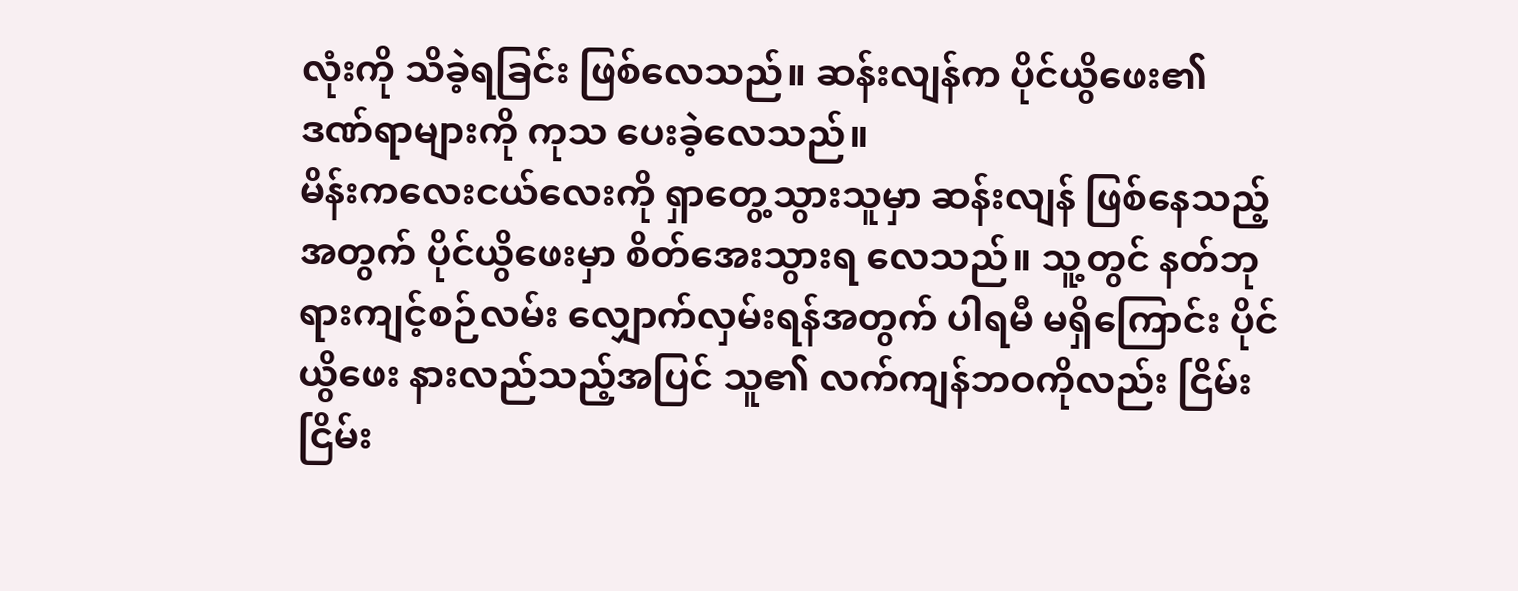လုံးကို သိခဲ့ရခြင်း ဖြစ်လေသည်။ ဆန်းလျန်က ပိုင်ယွိဖေး၏ ဒဏ်ရာများကို ကုသ ပေးခဲ့လေသည်။
မိန်းကလေးငယ်လေးကို ရှာတွေ့သွားသူမှာ ဆန်းလျန် ဖြစ်နေသည့်အတွက် ပိုင်ယွိဖေးမှာ စိတ်အေးသွားရ လေသည်။ သူ့တွင် နတ်ဘုရားကျင့်စဉ်လမ်း လျှောက်လှမ်းရန်အတွက် ပါရမီ မရှိကြောင်း ပိုင်ယွိဖေး နားလည်သည့်အပြင် သူ၏ လက်ကျန်ဘဝကိုလည်း ငြိမ်းငြိမ်း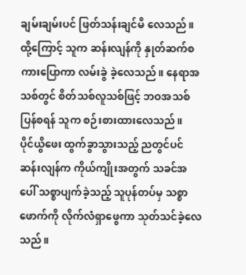ချမ်းချမ်းပင် ဖြတ်သန်းချင်မိ လေသည်။ ထို့ကြောင့် သူက ဆန်းလျန်ကို နှုတ်ဆက်စကားပြောကာ လမ်းခွဲ ခဲ့လေသည်။ နေရာအသစ်တွင် စိတ်သစ်လူသစ်ဖြင့် ဘဝအသစ် ပြန်စရန် သူက စဉ်းစားထားလေသည်။
ပိုင်ယွိဖေး ထွက်ခွာသွားသည့် ညတွင်ပင် ဆန်းလျန်က ကိုယ်ကျိုးအတွက် သခင်အပေါ် သစ္စာပျက်ခဲ့သည့် သူပုန်တပ်မှ သစ္စာဖောက်ကို လိုက်လံရှာဖွေကာ သုတ်သင်ခဲ့လေသည်။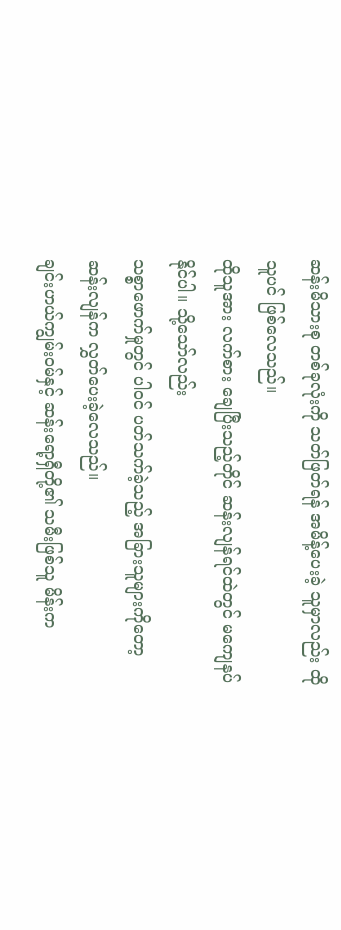ဆန်းမိသားစု တစ်ခုလုံးကို သတ်ဖြတ်ရန် အမိန့်ပေးခဲ့ သူမှာလည်း ထိုသူပင် ဖြစ်လေသည်။
ထိုသူအား လက်စား ချေပြီးသည့်တိုင် ဆန်းလျန်ရင်ထဲတွင် မကျေနပ်နိုင်ပါ။ သို့သော်လည်း
သစ္စာဖောက်မှုတွင် ပါဝင် ပတ်သက်ခဲ့သည့် အခြားသူများကိုတော့ ဆန်းလျန်က လွှတ်ပေးခဲ့လေသည်။
ချင်းဟယ်ကျွမ်းဝမ်နှင့် ဆန်းရော့ရှီတို့၏ သမီးဖြစ်သူ မိန်းက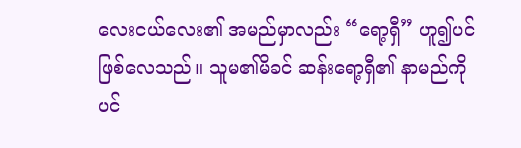လေးငယ်လေး၏ အမည်မှာလည်း “ရော့ရှီ” ဟူ၍ပင် ဖြစ်လေသည်။ သူမ၏မိခင် ဆန်းရော့ရှီ၏ နာမည်ကိုပင်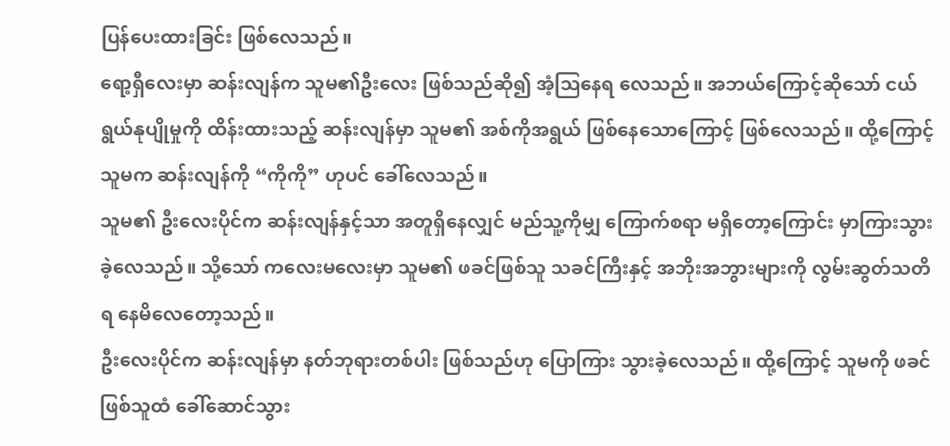ပြန်ပေးထားခြင်း ဖြစ်လေသည်။
ရော့ရှီလေးမှာ ဆန်းလျန်က သူမ၏ဦးလေး ဖြစ်သည်ဆို၍ အံ့သြနေရ လေသည်။ အဘယ်ကြောင့်ဆိုသော် ငယ်ရွယ်နုပျိုမှုကို ထိန်းထားသည့် ဆန်းလျန်မှာ သူမ၏ အစ်ကိုအရွယ် ဖြစ်နေသောကြောင့် ဖြစ်လေသည်။ ထို့ကြောင့်သူမက ဆန်းလျန်ကို “ကိုကို” ဟုပင် ခေါ်လေသည်။
သူမ၏ ဦးလေးပိုင်က ဆန်းလျန်နှင့်သာ အတူရှိနေလျှင် မည်သူ့ကိုမျှ ကြောက်စရာ မရှိတော့ကြောင်း မှာကြားသွားခဲ့လေသည်။ သို့သော် ကလေးမလေးမှာ သူမ၏ ဖခင်ဖြစ်သူ သခင်ကြီးနှင့် အဘိုးအဘွားများကို လွမ်းဆွတ်သတိရ နေမိလေတော့သည်။
ဦးလေးပိုင်က ဆန်းလျန်မှာ နတ်ဘုရားတစ်ပါး ဖြစ်သည်ဟု ပြောကြား သွားခဲ့လေသည်။ ထို့ကြောင့် သူမကို ဖခင်ဖြစ်သူထံ ခေါ်ဆောင်သွား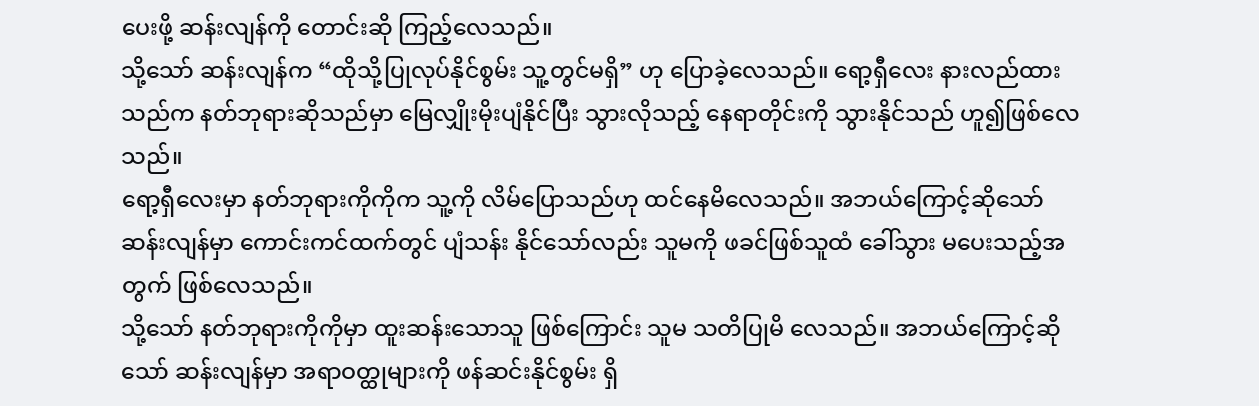ပေးဖို့ ဆန်းလျန်ကို တောင်းဆို ကြည့်လေသည်။
သို့သော် ဆန်းလျန်က “ထိုသို့ပြုလုပ်နိုင်စွမ်း သူ့တွင်မရှိ” ဟု ပြောခဲ့လေသည်။ ရော့ရှီလေး နားလည်ထားသည်က နတ်ဘုရားဆိုသည်မှာ မြေလျှိုးမိုးပျံနိုင်ပြီး သွားလိုသည့် နေရာတိုင်းကို သွားနိုင်သည် ဟူ၍ဖြစ်လေသည်။
ရော့ရှီလေးမှာ နတ်ဘုရားကိုကိုက သူ့ကို လိမ်ပြောသည်ဟု ထင်နေမိလေသည်။ အဘယ်ကြောင့်ဆိုသော် ဆန်းလျန်မှာ ကောင်းကင်ထက်တွင် ပျံသန်း နိုင်သော်လည်း သူမကို ဖခင်ဖြစ်သူထံ ခေါ်သွား မပေးသည့်အတွက် ဖြစ်လေသည်။
သို့သော် နတ်ဘုရားကိုကိုမှာ ထူးဆန်းသောသူ ဖြစ်ကြောင်း သူမ သတိပြုမိ လေသည်။ အဘယ်ကြောင့်ဆိုသော် ဆန်းလျန်မှာ အရာဝတ္ထုများကို ဖန်ဆင်းနိုင်စွမ်း ရှိ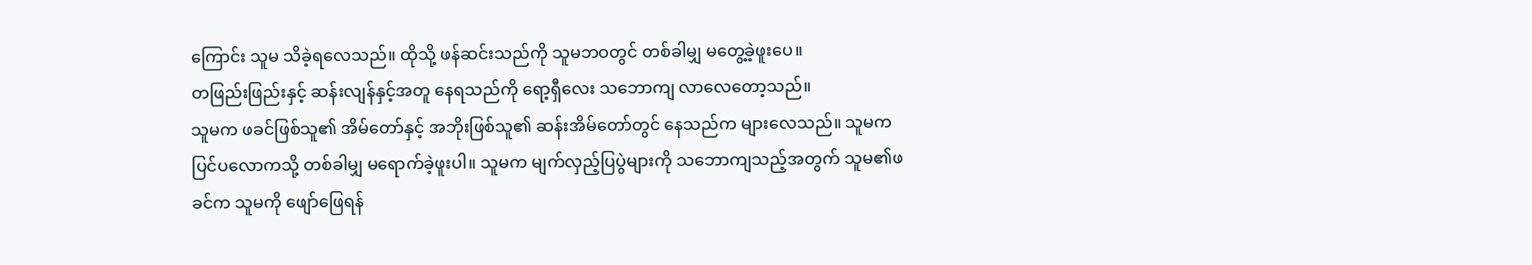ကြောင်း သူမ သိခဲ့ရလေသည်။ ထိုသို့ ဖန်ဆင်းသည်ကို သူမဘဝတွင် တစ်ခါမျှ မတွေ့ခဲ့ဖူးပေ။
တဖြည်းဖြည်းနှင့် ဆန်းလျန်နှင့်အတူ နေရသည်ကို ရော့ရှီလေး သဘောကျ လာလေတော့သည်။
သူမက ဖခင်ဖြစ်သူ၏ အိမ်တော်နှင့် အဘိုးဖြစ်သူ၏ ဆန်းအိမ်တော်တွင် နေသည်က များလေသည်။ သူမက ပြင်ပလောကသို့ တစ်ခါမျှ မရောက်ခဲ့ဖူးပါ။ သူမက မျက်လှည့်ပြပွဲများကို သဘောကျသည့်အတွက် သူမ၏ဖခင်က သူမကို ဖျော်ဖြေရန်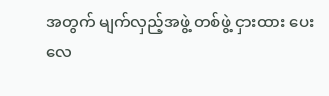အတွက် မျက်လှည့်အဖွဲ့ တစ်ဖွဲ့ ငှားထား ပေးလေ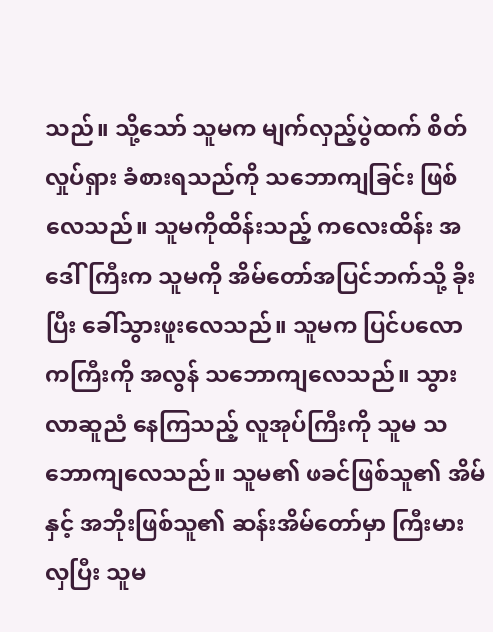သည်။ သို့သော် သူမက မျက်လှည့်ပွဲထက် စိတ်လှုပ်ရှား ခံစားရသည်ကို သဘောကျခြင်း ဖြစ်လေသည်။ သူမကိုထိန်းသည့် ကလေးထိန်း အဒေါ်ကြီးက သူမကို အိမ်တော်အပြင်ဘက်သို့ ခိုးပြီး ခေါ်သွားဖူးလေသည်။ သူမက ပြင်ပလောကကြီးကို အလွန် သဘောကျလေသည်။ သွားလာဆူညံ နေကြသည့် လူအုပ်ကြီးကို သူမ သဘောကျလေသည်။ သူမ၏ ဖခင်ဖြစ်သူ၏ အိမ်နှင့် အဘိုးဖြစ်သူ၏ ဆန်းအိမ်တော်မှာ ကြီးမားလှပြီး သူမ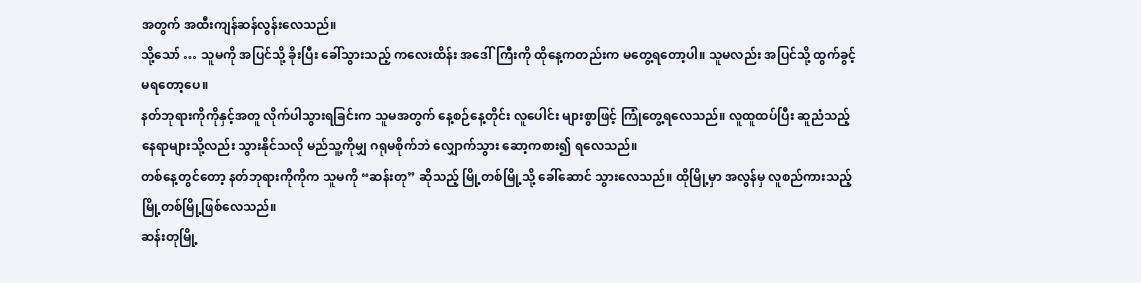အတွက် အထီးကျန်ဆန်လွန်းလေသည်။
သို့သော် … သူမကို အပြင်သို့ ခိုးပြီး ခေါ်သွားသည့် ကလေးထိန်း အဒေါ်ကြီးကို ထိုနေ့ကတည်းက မတွေ့ရတော့ပါ။ သူမလည်း အပြင်သို့ ထွက်ခွင့် မရတော့ပေ။
နတ်ဘုရားကိုကိုနှင့်အတူ လိုက်ပါသွားရခြင်းက သူမအတွက် နေ့စဉ်နေ့တိုင်း လူပေါင်း များစွာဖြင့် ကြုံတွေ့ရလေသည်။ လူထူထပ်ပြီး ဆူညံသည့် နေရာများသို့လည်း သွားနိုင်သလို မည်သူ့ကိုမျှ ဂရုမစိုက်ဘဲ လျှောက်သွား ဆော့ကစား၍ ရလေသည်။
တစ်နေ့တွင်တော့ နတ်ဘုရားကိုကိုက သူမကို “ဆန်းတု” ဆိုသည့် မြို့တစ်မြို့သို့ ခေါ်ဆောင် သွားလေသည်။ ထိုမြို့မှာ အလွန်မှ လူစည်ကားသည့် မြို့တစ်မြို့ဖြစ်လေသည်။
ဆန်းတုမြို့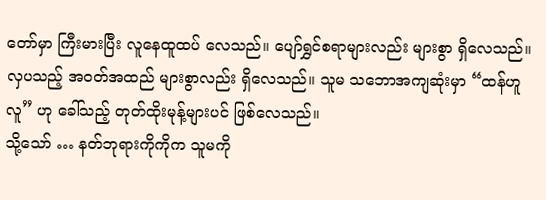တော်မှာ ကြီးမားပြီး လူနေထူထပ် လေသည်။ ပျော်ရွှင်စရာများလည်း များစွာ ရှိလေသည်။ လှပသည့် အဝတ်အထည် များစွာလည်း ရှိလေသည်။ သူမ သဘောအကျဆုံးမှာ “ထန်ဟူလူ” ဟု ခေါ်သည့် တုတ်ထိုးမုန့်များပင် ဖြစ်လေသည်။
သို့သော် … နတ်ဘုရားကိုကိုက သူမကို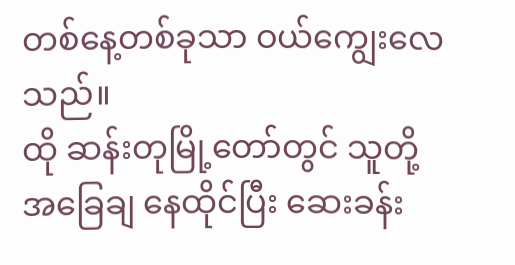တစ်နေ့တစ်ခုသာ ဝယ်ကျွေးလေသည်။
ထို ဆန်းတုမြို့တော်တွင် သူတို့ အခြေချ နေထိုင်ပြီး ဆေးခန်း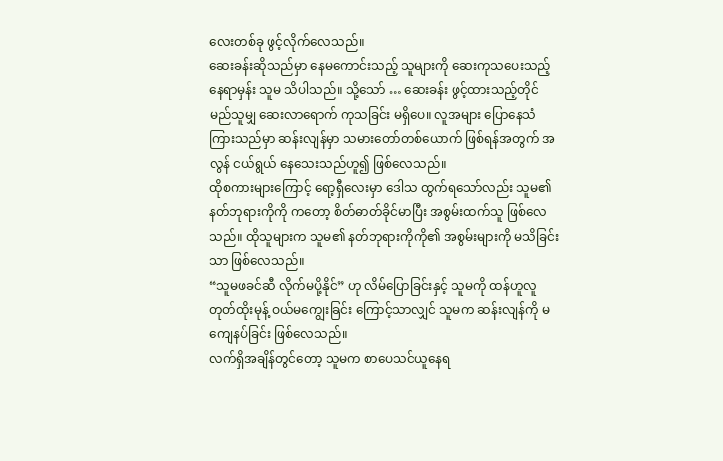လေးတစ်ခု ဖွင့်လိုက်လေသည်။
ဆေးခန်းဆိုသည်မှာ နေမကောင်းသည့် သူများကို ဆေးကုသပေးသည့် နေရာမှန်း သူမ သိပါသည်။ သို့သော် … ဆေးခန်း ဖွင့်ထားသည့်တိုင် မည်သူမျှ ဆေးလာရောက် ကုသခြင်း မရှိပေ။ လူအများ ပြောနေသံ ကြားသည်မှာ ဆန်းလျန်မှာ သမားတော်တစ်ယောက် ဖြစ်ရန်အတွက် အလွန် ငယ်ရွယ် နေသေးသည်ဟူ၍ ဖြစ်လေသည်။
ထိုစကားများကြောင့် ရော့ရှီလေးမှာ ဒေါသ ထွက်ရသော်လည်း သူမ၏ နတ်ဘုရားကိုကို ကတော့ စိတ်ဓာတ်ခိုင်မာပြီး အစွမ်းထက်သူ ဖြစ်လေသည်။ ထိုသူများက သူမ၏ နတ်ဘုရားကိုကို၏ အစွမ်းများကို မသိခြင်းသာ ဖြစ်လေသည်။
“သူမဖခင်ဆီ လိုက်မပို့နိုင်” ဟု လိမ်ပြောခြင်းနှင့် သူမကို ထန်ဟူလူ တုတ်ထိုးမုန့် ဝယ်မကျွေးခြင်း ကြောင့်သာလျှင် သူမက ဆန်းလျန်ကို မကျေနပ်ခြင်း ဖြစ်လေသည်။
လက်ရှိအချိန်တွင်တော့ သူမက စာပေသင်ယူနေရ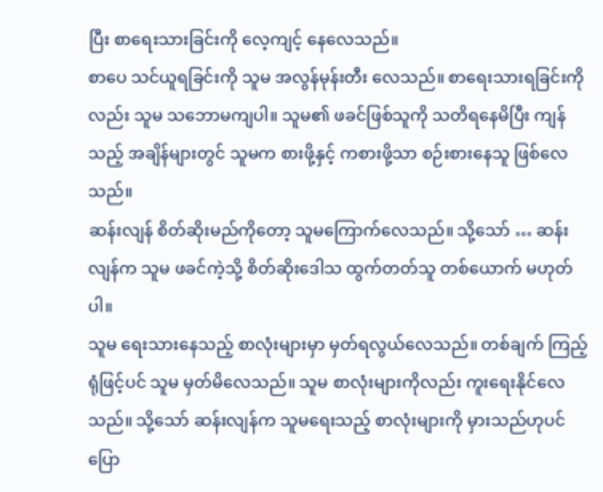ပြီး စာရေးသားခြင်းကို လေ့ကျင့် နေလေသည်။
စာပေ သင်ယူရခြင်းကို သူမ အလွန်မုန်းတီး လေသည်။ စာရေးသားရခြင်းကိုလည်း သူမ သဘောမကျပါ။ သူမ၏ ဖခင်ဖြစ်သူကို သတိရနေမိပြီး ကျန်သည့် အချိန်များတွင် သူမက စားဖို့နှင့် ကစားဖို့သာ စဉ်းစားနေသူ ဖြစ်လေသည်။
ဆန်းလျန် စိတ်ဆိုးမည်ကိုတော့ သူမကြောက်လေသည်။ သို့သော် … ဆန်းလျန်က သူမ ဖခင်ကဲ့သို့ စိတ်ဆိုးဒေါသ ထွက်တတ်သူ တစ်ယောက် မဟုတ်ပါ။
သူမ ရေးသားနေသည့် စာလုံးများမှာ မှတ်ရလွယ်လေသည်။ တစ်ချက် ကြည့်ရုံဖြင့်ပင် သူမ မှတ်မိလေသည်။ သူမ စာလုံးများကိုလည်း ကူးရေးနိုင်လေသည်။ သို့သော် ဆန်းလျန်က သူမရေးသည့် စာလုံးများကို မှားသည်ဟုပင် ပြော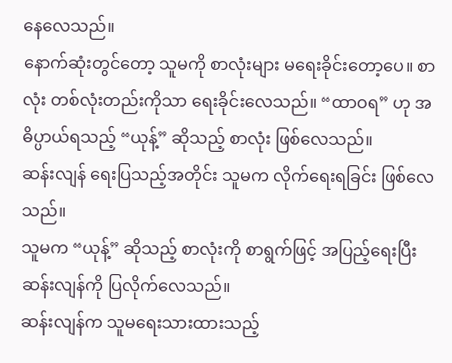နေလေသည်။
နောက်ဆုံးတွင်တော့ သူမကို စာလုံးများ မရေးခိုင်းတော့ပေ။ စာလုံး တစ်လုံးတည်းကိုသာ ရေးခိုင်းလေသည်။ “ထာဝရ” ဟု အဓိပ္ပာယ်ရသည့် “ယုန့်” ဆိုသည့် စာလုံး ဖြစ်လေသည်။
ဆန်းလျန် ရေးပြသည့်အတိုင်း သူမက လိုက်ရေးရခြင်း ဖြစ်လေသည်။
သူမက “ယုန့်” ဆိုသည့် စာလုံးကို စာရွက်ဖြင့် အပြည့်ရေးပြီး ဆန်းလျန်ကို ပြလိုက်လေသည်။
ဆန်းလျန်က သူမရေးသားထားသည့်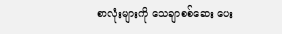စာလုံးများကို သေချာစစ်ဆေး ပေး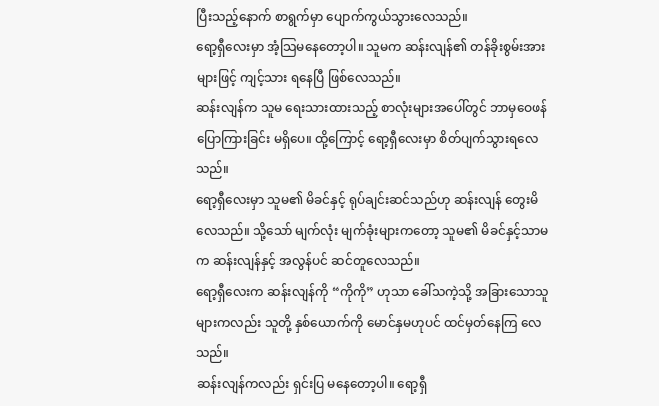ပြီးသည့်နောက် စာရွက်မှာ ပျောက်ကွယ်သွားလေသည်။
ရော့ရှီလေးမှာ အံ့သြမနေတော့ပါ။ သူမက ဆန်းလျန်၏ တန်ခိုးစွမ်းအားများဖြင့် ကျင့်သား ရနေပြီ ဖြစ်လေသည်။
ဆန်းလျန်က သူမ ရေးသားထားသည့် စာလုံးများအပေါ်တွင် ဘာမှဝေဖန် ပြောကြားခြင်း မရှိပေ။ ထို့ကြောင့် ရော့ရှီလေးမှာ စိတ်ပျက်သွားရလေသည်။
ရော့ရှီလေးမှာ သူမ၏ မိခင်နှင့် ရုပ်ချင်းဆင်သည်ဟု ဆန်းလျန် တွေးမိလေသည်။ သို့သော် မျက်လုံး မျက်ခုံးများကတော့ သူမ၏ မိခင်နှင့်သာမက ဆန်းလျန်နှင့် အလွန်ပင် ဆင်တူလေသည်။
ရော့ရှီလေးက ဆန်းလျန်ကို “ကိုကို” ဟုသာ ခေါ်သကဲ့သို့ အခြားသောသူများကလည်း သူတို့ နှစ်ယောက်ကို မောင်နှမဟုပင် ထင်မှတ်နေကြ လေသည်။
ဆန်းလျန်ကလည်း ရှင်းပြ မနေတော့ပါ။ ရော့ရှီ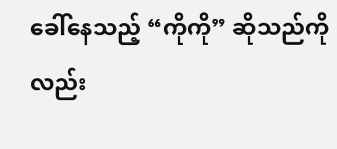ခေါ်နေသည့် “ကိုကို” ဆိုသည်ကိုလည်း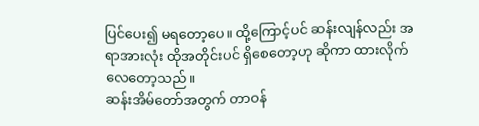ပြင်ပေး၍ မရတော့ပေ။ ထို့ကြောင့်ပင် ဆန်းလျန်လည်း အရာအားလုံး ထိုအတိုင်းပင် ရှိစေတော့ဟု ဆိုကာ ထားလိုက် လေတော့သည်။
ဆန်းအိမ်တော်အတွက် တာဝန်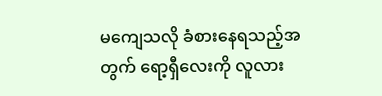မကျေသလို ခံစားနေရသည့်အတွက် ရော့ရှီလေးကို လူလား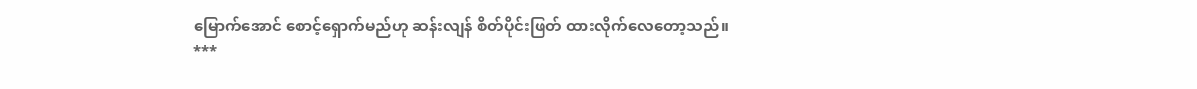မြောက်အောင် စောင့်ရှောက်မည်ဟု ဆန်းလျန် စိတ်ပိုင်းဖြတ် ထားလိုက်လေတော့သည်။
***